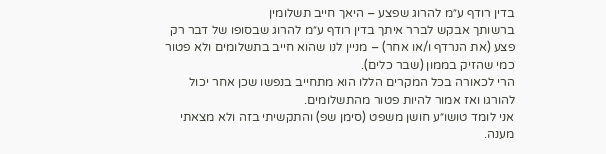בדין רודף ע״מ להרוג שפצע – היאך חייב תשלומין
ברשותך אבקש לברר איתך בדין רודף ע״מ להרוג שבסופו של דבר רק פצע (את הנרדף ו/או אחר) – מניין לנו שהוא חייב בתשלומים ולא פטור כמי שהזיק בממון (שבר כלים).
הרי לכאורה בכל המקרים הללו הוא מתחייב בנפשו שכן אחר יכול להורגו ואז אמור להיות פטור מהתשלומים.
אני לומד טושו״ע חושן משפט (סימן שפ) והתקשיתי בזה ולא מצאתי מענה.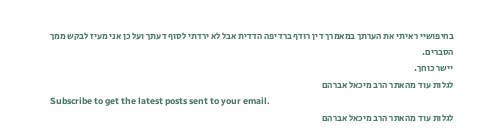בחיפושיי ראיתי את הערתך במאמרך דין רודף ברדיפה הדדית אבל לא ירדתי לסוף דעתך ועל כן אני מעיז לבקש ממך הסברים.
יישר כוחך.
לגלות עוד מהאתר הרב מיכאל אברהם
Subscribe to get the latest posts sent to your email.
לגלות עוד מהאתר הרב מיכאל אברהם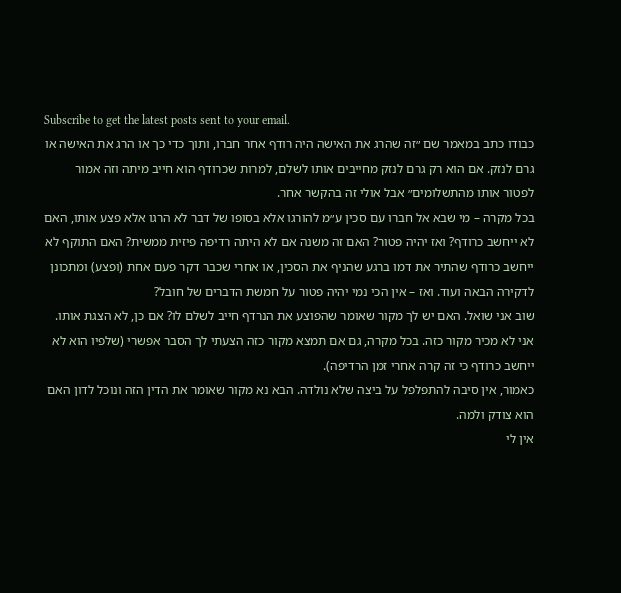Subscribe to get the latest posts sent to your email.
כבודו כתב במאמר שם ״זה שהרג את האישה היה רודף אחר חברו, ותוך כדי כך או הרג את האישה או גרם לנזק. אם הוא רק גרם לנזק מחייבים אותו לשלם, למרות שכרודף הוא חייב מיתה וזה אמור לפטור אותו מהתשלומים״ אבל אולי זה בהקשר אחר.
בכל מקרה – מי שבא אל חברו עם סכין ע״מ להורגו אלא בסופו של דבר לא הרגו אלא פצע אותו, האם לא ייחשב כרודף? ואז יהיה פטור? האם זה משנה אם לא היתה רדיפה פיזית ממשית? האם התוקף לא ייחשב כרודף שהתיר את דמו ברגע שהניף את הסכין, או אחרי שכבר דקר פעם אחת (ופצע) ומתכונן לדקירה הבאה ועוד. ואז – אין הכי נמי יהיה פטור על חמשת הדברים של חובל?
שוב אני שואל. האם יש לך מקור שאומר שהפוצע את הנרדף חייב לשלם לו? אם כן, לא הצגת אותו. אני לא מכיר מקור כזה. בכל מקרה, גם אם תמצא מקור כזה הצעתי לך הסבר אפשרי (שלפיו הוא לא ייחשב כרודף כי זה קרה אחרי זמן הרדיפה).
כאמור, אין סיבה להתפלפל על ביצה שלא נולדה. הבא נא מקור שאומר את הדין הזה ונוכל לדון האם הוא צודק ולמה.
אין לי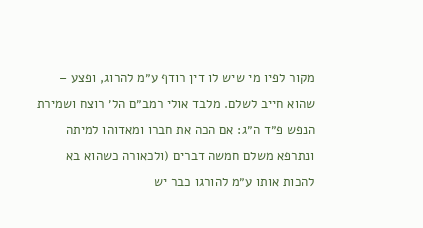מקור לפיו מי שיש לו דין רודף ע״מ להרוג, ופצע – שהוא חייב לשלם. מלבד אולי רמב״ם הל׳ רוצח ושמירת הנפש פ״ד ה״ג: אם הכה את חברו ומאדוהו למיתה ונתרפא משלם חמשה דברים (ולכאורה כשהוא בא להכות אותו ע״מ להורגו כבר יש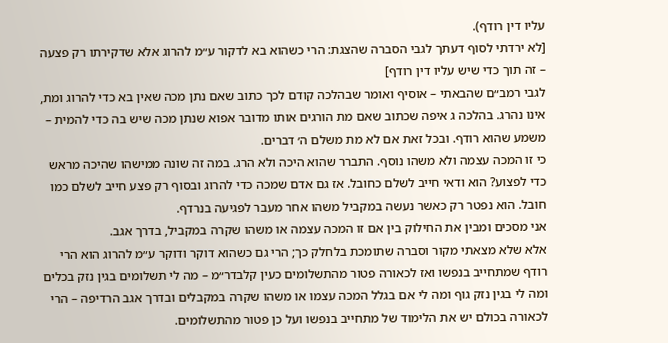עליו דין רודף).
[לא ירדתי לסוף דעתך לגבי הסברה שהצגת: הרי כשהוא בא לדקור ע״מ להרוג אלא שדקירתו רק פצעה – זה תוך כדי שיש עליו דין רודף]
לגבי רמב״ם שהבאתי – אוסיף ואומר שבהלכה קודם לכך כתוב שאם נתן מכה שאין בא כדי להרוג ומת, אינו נהרג. בהלכה ג איפה שכתוב שאם מת הורגים אותו מדובר אפוא שנתן מכה שיש בה כדי להמית – משמע שהוא רודף. ובכל זאת אם לא מת משלם ה׳ דברים.
כי זו המכה עצמה ולא משהו נוסף. התברר שהוא היכה ולא הרג. במה זה שונה ממישהו שהיכה מראש כדי לפצוע? הוא ודאי חייב לשלם כחובל. אז גם אדם שמכה כדי להרוג ובסוף רק פצע חייב לשלם כמו חובל. הוא נפטר רק כאשר נעשה במקביל משהו אחר מעבר לפגיעה בנרדף.
אני מסכים ומבין את החילוק בין אם זו המכה עצמה או משהו שקרה במקביל, בדרך אגב.
אלא שלא מצאתי מקור וסברה שתומכת בלחלק כך; הרי גם כשהוא דוקר ודוקר ע״מ להרוג הוא הרי רודף שמתחייב בנפשו ואז לכאורה פטור מהתשלומים כעין קלבדר״מ – מה לי תשלומים בגין נזק בכלים ומה לי בגין נזק גוף ומה לי אם בגלל המכה עצמו או משהו שקרה במקבלים ובדרך אגב הרדיפה – הרי לכאורה בכולם יש את הלימוד של מתחייב בנפשו ועל כן פטור מהתשלומים.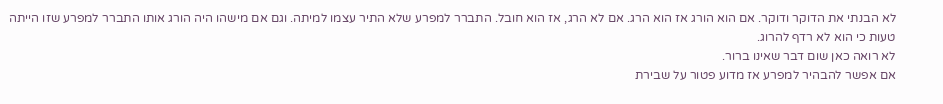לא הבנתי את הדוקר ודוקר. אם הוא הורג אז הוא הרג. אם לא הרג, אז הוא חובל. התברר למפרע שלא התיר עצמו למיתה. וגם אם מישהו היה הורג אותו התברר למפרע שזו הייתה טעות כי הוא לא רדף להרוג.
לא רואה כאן שום דבר שאינו ברור.
אם אפשר להבהיר למפרע אז מדוע פטור על שבירת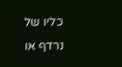כליו של נרדף או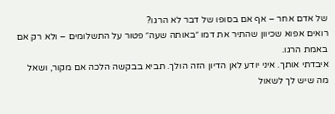של אדם אחר – אף אם בסופו של דבר לא הרגו?
רואים אפוא שכיוון שהתיר את דמו ״באותה שעה״ פטור על התשלומים – ולא רק אם באמת הרגו.
איבדתי אותך. איני יודע לאן הדיון הזה הולך. תביא בבקשה הלכה אם מקור, ושאל מה שיש לך לשאול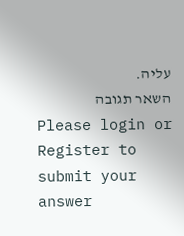עליה.
השאר תגובה
Please login or Register to submit your answer